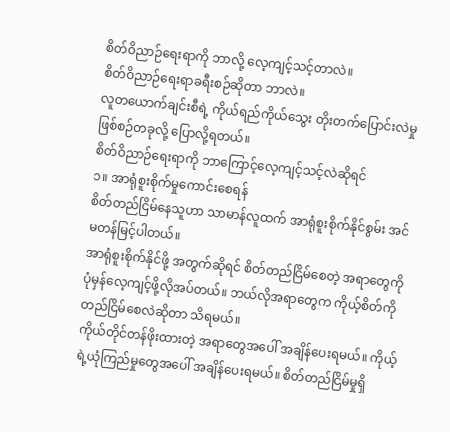စိတ်ဝိညာဉ်ရေးရာကို ဘာလို့ လေ့ကျင့်သင့်တာလဲ။
စိတ်ဝိညာဉ်ရေးရာခရီးစဉ်ဆိုတာ ဘာလဲ။
လူတယောက်ချင်းစီရဲ့ ကိုယ်ရည်ကိုယ်သွေး တိုးတက်ပြောင်းလဲမှု ဖြစ်စဉ်တခုလို့ ပြောလို့ရတယ်။
စိတ်ဝိညာဉ်ရေးရာကို ဘာကြောင့်လေ့ကျင့်သင့်လဲဆိုရင်
၁။ အာရုံစူးစိုက်မှုကောင်းစေရန်
စိတ်တည်ငြိမ်နေသူဟာ သာမာန်လူထက် အာရုံစူးစိုက်နိုင်စွမ်း အင်မတန်မြင့်ပါတယ်။
အာရုံစူးစိုက်နိုင်ဖို့ အတွက်ဆိုရင် စိတ်တည်ငြိမ်စေတဲ့ အရာတွေကို ပုံမှန်လေ့ကျင့်ဖို့လိုအပ်တယ်။ ဘယ်လိုအရာတွေက ကိုယ့်စိတ်ကို တည်ငြိမ်စေလဲဆိုတာ သိရမယ်။
ကိုယ်တိုင်တန်ဖိုးထားတဲ့ အရာတွေအပေါ် အချိန်ပေးရမယ်။ ကိုယ့်ရဲ့ယုံကြည်မှုတွေအပေါ် အချိန်ပေးရမယ်။ စိတ်တည်ငြိမ်မှုရှိ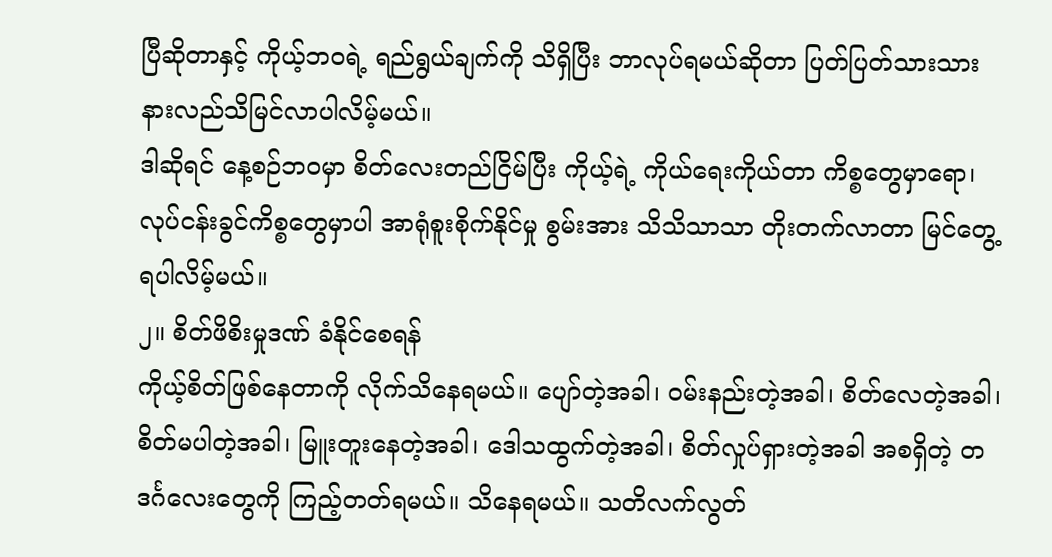ပြီဆိုတာနှင့် ကိုယ့်ဘဝရဲ့ ရည်ရွယ်ချက်ကို သိရှိပြီး ဘာလုပ်ရမယ်ဆိုတာ ပြတ်ပြတ်သားသား နားလည်သိမြင်လာပါလိမ့်မယ်။
ဒါဆိုရင် နေ့စဉ်ဘဝမှာ စိတ်လေးတည်ငြိမ်ပြီး ကိုယ့်ရဲ့ ကိုယ်ရေးကိုယ်တာ ကိစ္စတွေမှာရော၊ လုပ်ငန်းခွင်ကိစ္စတွေမှာပါ အာရုံစူးစိုက်နိုင်မှု စွမ်းအား သိသိသာသာ တိုးတက်လာတာ မြင်တွေ့ရပါလိမ့်မယ်။
၂။ စိတ်ဖိစိးမှုဒဏ် ခံနိုင်စေရန်
ကိုယ့်စိတ်ဖြစ်နေတာကို လိုက်သိနေရမယ်။ ပျော်တဲ့အခါ၊ ဝမ်းနည်းတဲ့အခါ၊ စိတ်လေတဲ့အခါ၊ စိတ်မပါတဲ့အခါ၊ မြူးတူးနေတဲ့အခါ၊ ဒေါသထွက်တဲ့အခါ၊ စိတ်လှုပ်ရှားတဲ့အခါ အစရှိတဲ့ တဒင်္ဂလေးတွေကို ကြည့်တတ်ရမယ်။ သိနေရမယ်။ သတိလက်လွတ်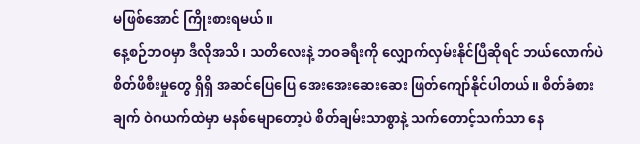မဖြစ်အောင် ကြိုးစားရမယ်။
နေ့စဉ်ဘဝမှာ ဒီလိုအသိ၊ သတိလေးနဲ့ ဘဝခရီးကို လျှောက်လှမ်းနိုင်ပြီဆိုရင် ဘယ်လောက်ပဲ စိတ်ဖိစီးမှုတွေ ရှိရှိ အဆင်ပြေပြေ အေးအေးဆေးဆေး ဖြတ်ကျော်နိုင်ပါတယ်။ စိတ်ခံစားချက် ဝဲဂယက်ထဲမှာ မနစ်မျောတော့ပဲ စိတ်ချမ်းသာစွာနဲ့ သက်တောင့်သက်သာ နေ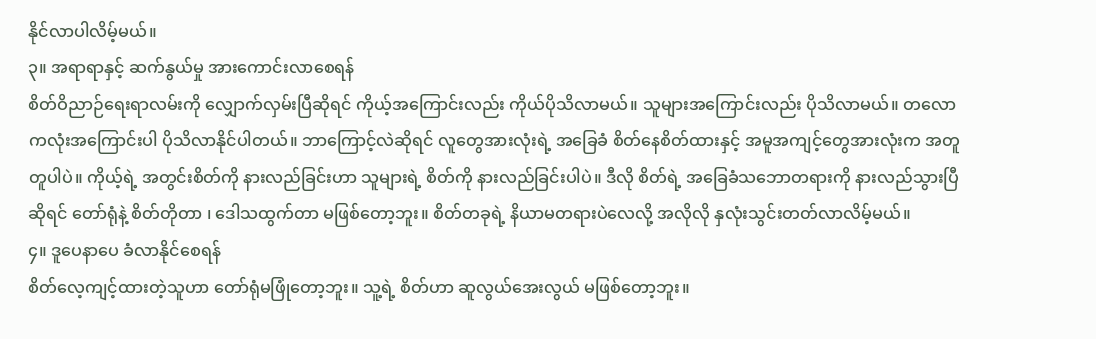နိုင်လာပါလိမ့်မယ်။
၃။ အရာရာနှင့် ဆက်နွယ်မှု အားကောင်းလာစေရန်
စိတ်ဝိညာဉ်ရေးရာလမ်းကို လျှောက်လှမ်းပြီဆိုရင် ကိုယ့်အကြောင်းလည်း ကိုယ်ပိုသိလာမယ်။ သူများအကြောင်းလည်း ပိုသိလာမယ်။ တလောကလုံးအကြောင်းပါ ပိုသိလာနိုင်ပါတယ်။ ဘာကြောင့်လဲဆိုရင် လူတွေအားလုံးရဲ့ အခြေခံ စိတ်နေစိတ်ထားနှင့် အမူအကျင့်တွေအားလုံးက အတူတူပါပဲ။ ကိုယ့်ရဲ့ အတွင်းစိတ်ကို နားလည်ခြင်းဟာ သူများရဲ့ စိတ်ကို နားလည်ခြင်းပါပဲ။ ဒီလို စိတ်ရဲ့ အခြေခံသဘောတရားကို နားလည်သွားပြီဆိုရင် တော်ရုံနဲ့ စိတ်တိုတာ ၊ ဒေါသထွက်တာ မဖြစ်တော့ဘူး။ စိတ်တခုရဲ့ နိယာမတရားပဲလေလို့ အလိုလို နှလုံးသွင်းတတ်လာလိမ့်မယ်။
၄။ ဒူပေနာပေ ခံလာနိုင်စေရန်
စိတ်လေ့ကျင့်ထားတဲ့သူဟာ တော်ရုံမဖြုံတော့ဘူး။ သူ့ရဲ့ စိတ်ဟာ ဆူလွယ်အေးလွယ် မဖြစ်တော့ဘူး။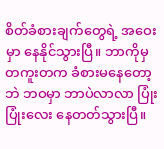စိတ်ခံစားချက်တွေရဲ့ အဝေးမှာ နေနိုင်သွားပြီ။ ဘာကိုမှ တကူးတက ခံစားမနေတော့ဘဲ ဘဝမှာ ဘာပဲလာလာ ပြုံးပြုံးလေး နေတတ်သွားပြီ။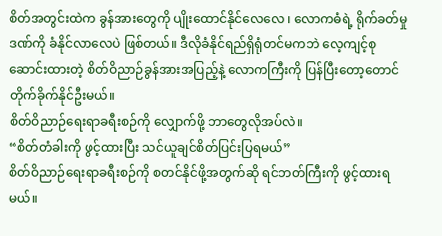စိတ်အတွင်းထဲက ခွန်အားတွေကို ပျိုးထောင်နိုင်လေလေ ၊ လောကဓံရဲ့ ရိုက်ခတ်မှုဒဏ်ကို ခံနိုင်လာလေပဲ ဖြစ်တယ်။ ဒီလိုခံနိုင်ရည်ရှိရုံတင်မကဘဲ လေ့ကျင့်စုဆောင်းထားတဲ့ စိတ်ဝိညာဉ်ခွန်အားအပြည့်နဲ့ လောကကြီးကို ပြန်ပြီးတော့တောင် တိုက်ခိုက်နိုင်ဦးမယ်။
စိတ်ဝိညာဉ်ရေးရာခရီးစဉ်ကို လျှောက်ဖို့ ဘာတွေလိုအပ်လဲ။
“စိတ်တံခါးကို ဖွင့်ထားပြီး သင်ယူချင်စိတ်ပြင်းပြရမယ်”
စိတ်ဝိညာဉ်ရေးရာခရီးစဉ်ကို စတင်နိုင်ဖို့အတွက်ဆို ရင်ဘတ်ကြီးကို ဖွင့်ထားရမယ်။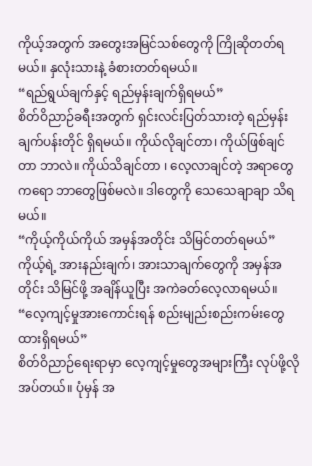ကိုယ့်အတွက် အတွေးအမြင်သစ်တွေကို ကြိုဆိုတတ်ရမယ်။ နှလုံးသားနဲ့ ခံစားတတ်ရမယ်။
“ရည်ရွယ်ချက်နှင့် ရည်မှန်းချက်ရှိရမယ်”
စိတ်ဝိညာဉ်ခရီးအတွက် ရှင်းလင်းပြတ်သားတဲ့ ရည်မှန်းချက်ပန်းတိုင် ရှိရမယ်။ ကိုယ်လိုချင်တာ၊ ကိုယ်ဖြစ်ချင်တာ ဘာလဲ။ ကိုယ်သိချင်တာ ၊ လေ့လာချင်တဲ့ အရာတွေကရော ဘာတွေဖြစ်မလဲ။ ဒါတွေကို သေသေချာချာ သိရမယ်။
“ကိုယ့်ကိုယ်ကိုယ် အမှန်အတိုင်း သိမြင်တတ်ရမယ်”
ကိုယ့်ရဲ့ အားနည်းချက်၊ အားသာချက်တွေကို အမှန်အတိုင်း သိမြင်ဖို့ အချိန်ယူပြီး အကဲခတ်လေ့လာရမယ်။
“လေ့ကျင့်မှုအားကောင်းရန် စည်းမျည်းစည်းကမ်းတွေ ထားရှိရမယ်”
စိတ်ဝိညာဉ်ရေးရာမှာ လေ့ကျင့်မှုတွေအများကြီး လုပ်ဖို့လိုအပ်တယ်။ ပုံမှန် အ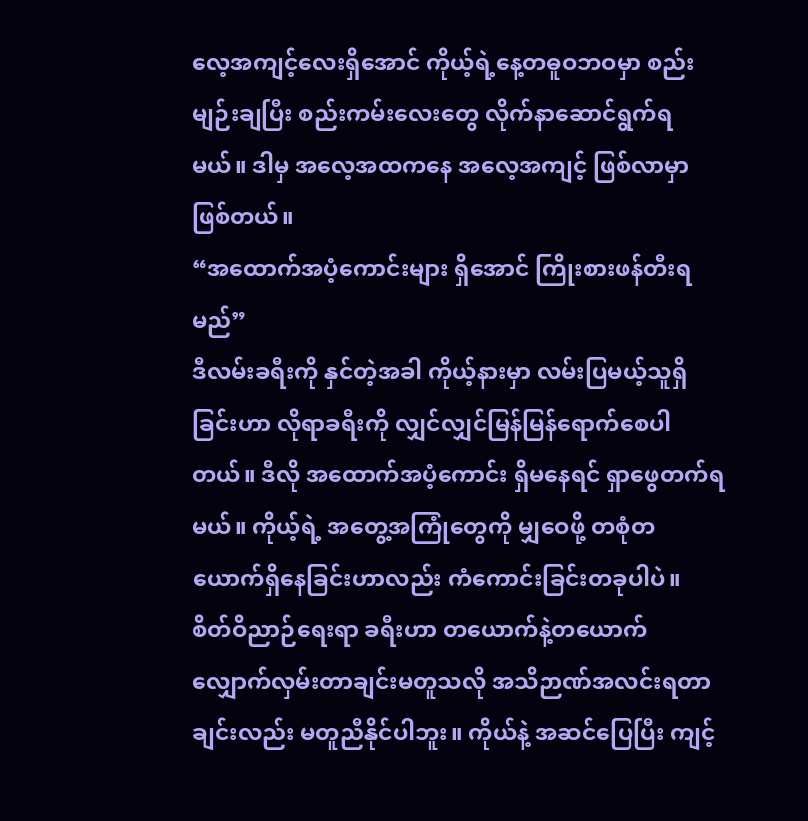လေ့အကျင့်လေးရှိအောင် ကိုယ့်ရဲ့နေ့တဓူဝဘဝမှာ စည်းမျဉ်းချပြီး စည်းကမ်းလေးတွေ လိုက်နာဆောင်ရွက်ရမယ်။ ဒါမှ အလေ့အထကနေ အလေ့အကျင့် ဖြစ်လာမှာ ဖြစ်တယ်။
“အထောက်အပံ့ကောင်းများ ရှိအောင် ကြိုးစားဖန်တီးရမည်”
ဒီလမ်းခရီးကို နှင်တဲ့အခါ ကိုယ့်နားမှာ လမ်းပြမယ့်သူရှိခြင်းဟာ လိုရာခရီးကို လျှင်လျှင်မြန်မြန်ရောက်စေပါတယ်။ ဒီလို အထောက်အပံ့ကောင်း ရှိမနေရင် ရှာဖွေတက်ရမယ်။ ကိုယ့်ရဲ့ အတွေ့အကြုံတွေကို မျှဝေဖို့ တစုံတယောက်ရှိနေခြင်းဟာလည်း ကံကောင်းခြင်းတခုပါပဲ။
စိတ်ဝိညာဉ်ရေးရာ ခရီးဟာ တယောက်နဲ့တယောက် လျှောက်လှမ်းတာချင်းမတူသလို အသိဉာဏ်အလင်းရတာချင်းလည်း မတူညီနိုင်ပါဘူး။ ကိုယ်နဲ့ အဆင်ပြေပြီး ကျင့်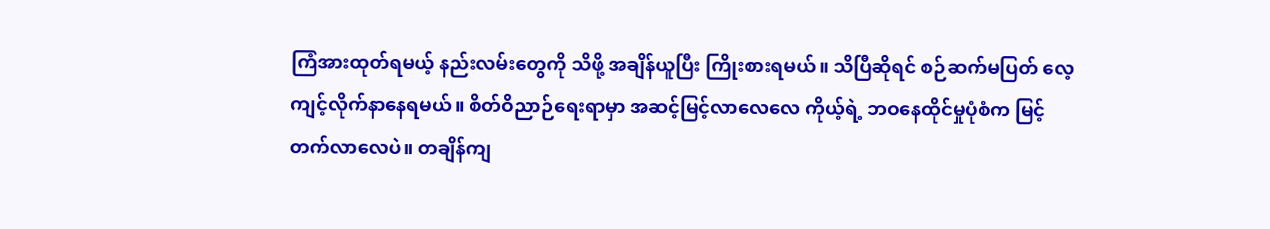ကြံအားထုတ်ရမယ့် နည်းလမ်းတွေကို သိဖို့ အချိန်ယူပြီး ကြိုးစားရမယ်။ သိပြီဆိုရင် စဉ်ဆက်မပြတ် လေ့ကျင့်လိုက်နာနေရမယ်။ စိတ်ဝိညာဉ်ရေးရာမှာ အဆင့်မြင့်လာလေလေ ကိုယ့်ရဲ့ ဘဝနေထိုင်မှုပုံစံက မြင့်တက်လာလေပဲ။ တချိန်ကျ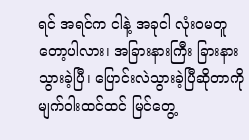ရင် အရင်က ငါနဲ့ အခုငါ လုံးဝမတူတော့ပါလား၊ အခြားနားကြီး ခြားနားသွားခဲ့ပြီ၊ ပြောင်းလဲသွားခဲ့ပြီဆိုတာကို မျက်ဝါးထင်ထင် မြင်တွေ့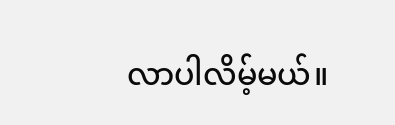လာပါလိမ့်မယ်။